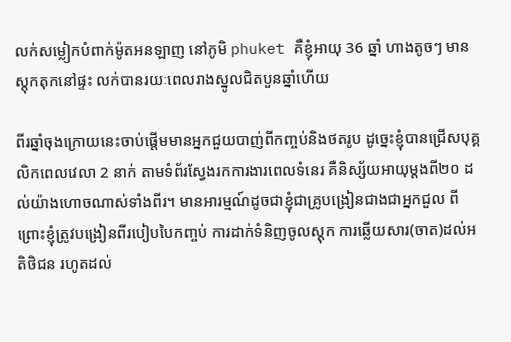លក់សម្លៀកបំពាក់ម៉ូតអនឡាញ នៅភូមិ phuket គឺខ្ញុំអាយុ 36 ឆ្នាំ ហាងតូចៗ មានស្តុកតុកនៅផ្ទះ លក់បានរយៈពេលរាងស្នូលជិតបួនឆ្នាំហើយ

ពីរឆ្នាំចុងក្រោយនេះចាប់ផ្តើមមានអ្នកជួយបាញ់ពីកញ្ចប់និងថតរូប ដូច្នេះខ្ញុំបានជ្រើសបុគ្គលិកពេលវេលា 2 នាក់ តាមទំព័រស្វែងរកការងារពេលទំនេរ គឺនិស្ស័យអាយុម្ដងពី២០ ដល់យ៉ាងហោចណាស់ទាំងពីរ។ មានអារម្មណ៍ដូចជាខ្ញុំជាគ្រូបង្រៀនជាងជាអ្នកជួល ពីព្រោះខ្ញុំត្រូវបង្រៀនពីរបៀបបៃកញ្ចប់ ការដាក់ទំនិញចូលស្តុក ការឆ្លើយសារ(ចាត)ដល់អតិថិជន រហូតដល់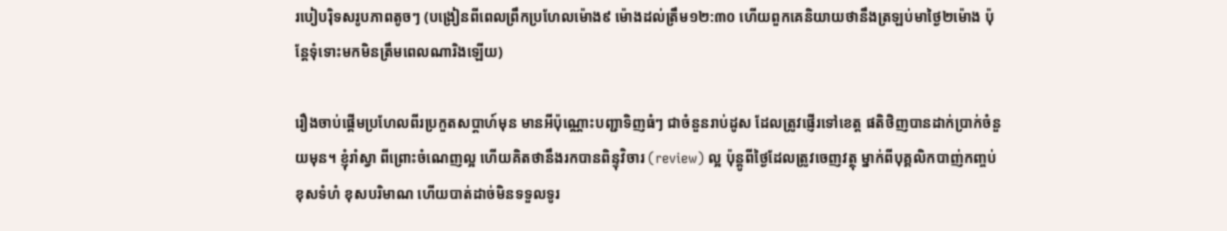របៀបរ៉ិទសរូបភាពតូចៗ (បង្រៀនពីពេលព្រឹកប្រហែលម៉ោង៩ ម៉ោងដល់ត្រឹម១២:៣០ ហើយពួកគេនិយាយថានឹងត្រឡប់មាថ្ងៃ២ម៉ោង ប៉ុន្តែទុំទោះមកមិនត្រឹមពេលណារិងឡើយ)

រឿងចាប់ផ្តើមប្រហែលពីរប្រកួតសប្ដាហ៍មុន មានអីប៉ុណ្ណោះបញ្ជាទិញធំៗ ជាចំនួនរាប់ដូស ដែលត្រូវផ្ញើរទៅខេត្ត ផតិថិញបានដាក់ប្រាក់ចំនួយមុន។ ខ្ញុំរាំស្វា ពីព្រោះចំណេញល្អ ហើយគិតថានឹងរកបានពិន្ទុវិចារ (review) ល្អ ប៉ុន្តូពីថ្ងៃដែលត្រូវចេញវត្ថុ ម្នាក់ពីបុគ្គលិកបាញ់កញ្ចប់ខុសទំហំ ខុសបរិមាណ ហើយបាត់ដាច់មិនទទួលទូរ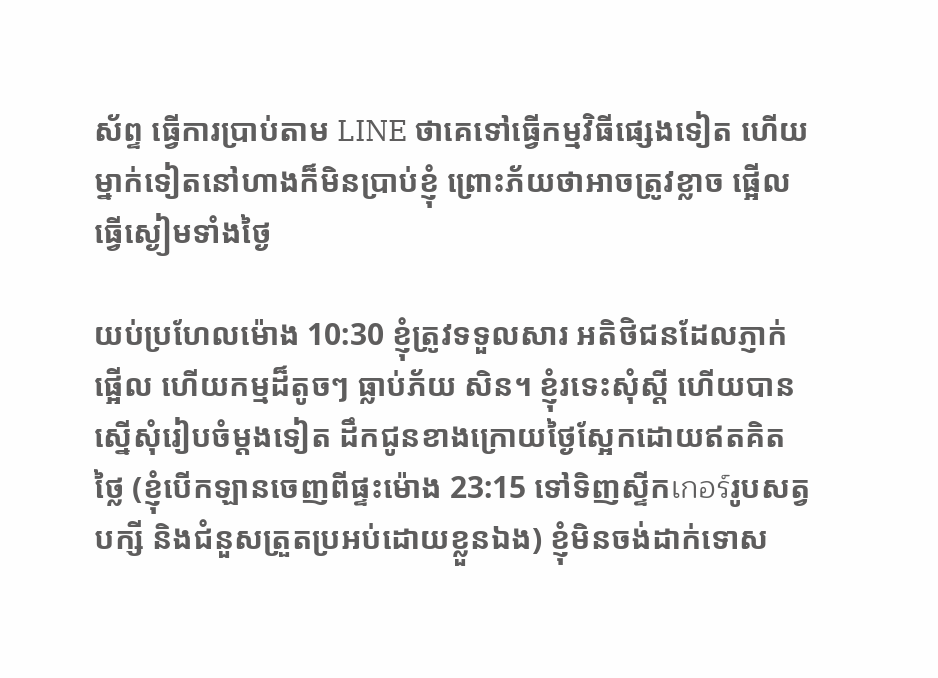ស័ព្ទ ធ្វើការប្រាប់តាម LINE ថាគេទៅធ្វើកម្មវិធីផ្សេងទៀត ហើយម្នាក់ទៀតនៅហាងក៏មិនប្រាប់ខ្ញុំ ព្រោះភ័យថាអាចត្រូវខ្លាច ផ្អើល ធ្វើស្ងៀមទាំងថ្ងៃ

យប់ប្រហែលម៉ោង 10:30 ខ្ញុំត្រូវទទួលសារ អតិថិជនដែលភ្ញាក់ផ្អើល ហើយកម្មដ៏តូចៗ ធ្លាប់ភ័យ សិន។ ខ្ញុំរទេះសុំស្ដី ហើយបានស្នើសុំរៀបចំម្ដងទៀត ដឹកជូនខាងក្រោយថ្ងៃស្អែកដោយឥតគិតថ្លៃ (ខ្ញុំបើកឡានចេញពីផ្ទះម៉ោង 23:15 ទៅទិញស្ទីកเกอร์រូបសត្វបក្សី និងជំនួសត្រួតប្រអប់ដោយខ្លួនឯង) ខ្ញុំមិនចង់ដាក់ទោស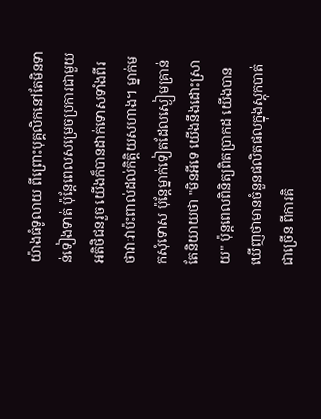យ៉ាងធំទូលាយ ពីព្រោះបុគ្គលិកនៅតែមិនទាន់ទៀងទាត់ ប៉ុន្តែពេលសម្រេចប្រការជាមួយអតិថិជនរួច យើងក៏បានដាក់ទោសទាំងពីរថាវាៈវាប៉ះពាល់ដល់កិត្តិយសហាង។ ម្នាក់មកសុំទោស ប៉ុន្តែម្នាក់ទៀតដែលស្ងៀមគ្រាន់តែនិយាយថា "មិនអីទេ យើងនឹងដោះស្រាយ" ប៉ុន្តពេលពិនិត្យពិតប្រាកដ យើងបានឃើញថាមានចំនួនផលិតផលក្នុងស្តុកបាត់ជាច្រើន ពីការគិ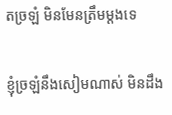តច្រឡំ មិនមែនត្រឹមម្តងទេ

ខ្ញុំច្រឡំនឹងសៀមណាស់ មិនដឹង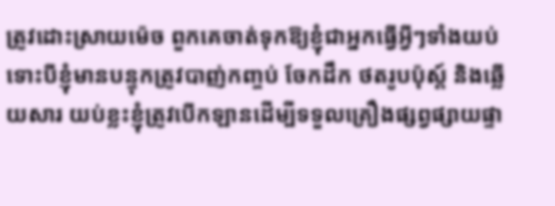ត្រូវដោះស្រាយម៉េច ពួកគេចាត់ទុកឱ្យខ្ញុំជាអ្នកធ្វើអ្វីៗទាំងយប់ ទោះបីខ្ញុំមានបន្ទុកត្រូវបាញ់កញ្ចប់ ចែកដឹក ថតរូបប៉ុស្ត៍ និងឆ្លើយសារ យប់ខ្លះខ្ញុំត្រូវបើកឡានដើម្បីទទួលគ្រឿងផ្សព្វផ្សាយផ្ទា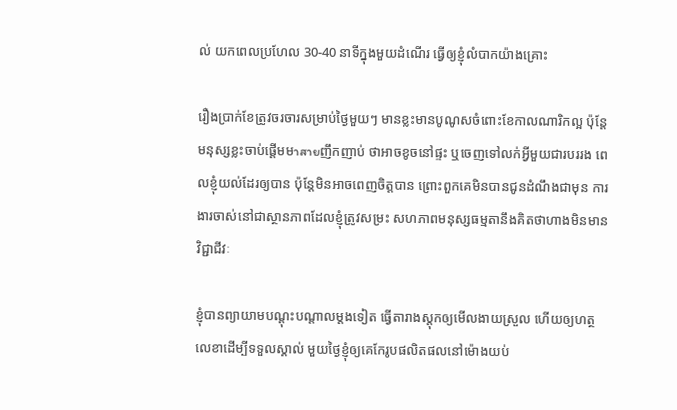ល់ យកពេលប្រហែល 30-40 នាទីក្នុងមួយដំណើរ ធ្វើឲ្យខ្ញុំលំបាកយ៉ាងគ្រោះ

រឿងប្រាក់ខែត្រូវចរចារសម្រាប់ថ្ងៃមួយៗ មានខ្លះមានបូណូសចំពោះខែកាលណារិកល្អ ប៉ុន្តែមនុស្សខ្លះចាប់ផ្តើមមาสายញឹកញាប់ ថាអាចខូចនៅផ្ទះ ឬចេញទៅលក់អ្វីមួយជារបររង ពេលខ្ញុំយល់ដែរឲ្យបាន ប៉ុន្តែមិនអាចពេញចិត្តបាន ព្រោះពួកគេមិនបានជូនដំណឹងជាមុន ការងារចាស់នៅជាស្ថានភាពដែលខ្ញុំត្រូវសម្រះ សហភាពមនុស្សធម្មតានឹងគិតថាហាងមិនមានវិជ្ជាជីវៈ

ខ្ញុំបានព្យាយាមបណ្ដុះបណ្ដាលម្ដងទៀត ធ្វើតារាងស្តុកឲ្យមើលងាយស្រួល ហើយឲ្យហត្ថលេខាដើម្បីទទួលស្គាល់ មួយថ្ងៃខ្ញុំឲ្យគេកែរូបផលិតផលនៅម៉ោងយប់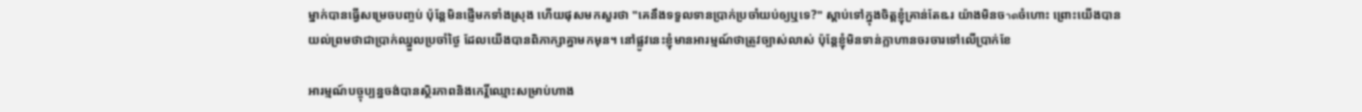ម្នាក់បានធ្វើសម្រេចបញ្ចប់ ប៉ុន្តែមិនផ្ញើមកទាំងស្រុង ហើយផុសមកសួរថា "គេនឹងទទួលទានប្រាក់ប្រចាំយប់ឲ្យឬទេ?" ស្តាប់ទៅក្នុងចិត្តខ្ញុំគ្រាន់តែឩរ យ៉ាងមិនចาดចំហោះ ព្រោះយើងបានយល់ព្រមថាជាប្រាក់ឈ្នួលប្រចាំថ្ងៃ ដែលយើងបានពិភាក្សាគ្នាមកមុន។ នៅផ្លូវនេះខ្ញុំមានអារម្មណ៍ថាត្រូវច្បាស់លាស់ ប៉ុន្តែខ្ញុំមិនទាន់ក្លាហានចរចារទៅលើប្រាក់ខែ

អារម្មណ៍បច្ចុប្បន្នចង់បានស្ថិរភាពនិងកេរ្តិ៍ឈ្មោះសម្រាប់ហាង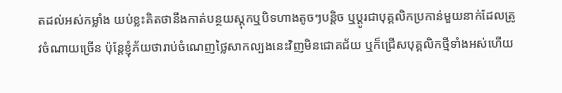តដល់អស់កម្លាំង យប់ខ្លះគិតថានឹងកាត់បន្ថយស្តុកឬបិទហាងតូចៗបន្តិច ឬប្តូរជាបុគ្គលិកប្រកាន់មួយនាក់ដែលត្រូវចំណាយច្រើន ប៉ុន្តែខ្ញុំភ័យថារាប់ចំណេញថ្លៃសាកល្បងនេះវិញមិនជោគជ័យ ឬក៏ជ្រើសបុគ្គលិកថ្មីទាំងអស់ហើយ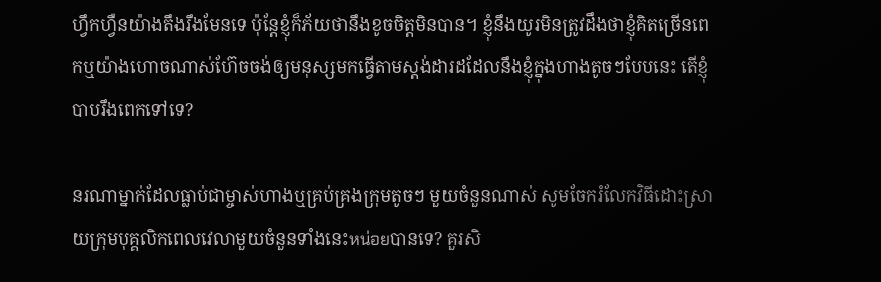ហ្វឹកហ្វឺនយ៉ាងតឹងរឹងមែនទេ ប៉ុន្តែខ្ញុំក៏ភ័យថានឹងខូចចិត្តមិនបាន។ ខ្ញុំនឹងយូរមិនត្រូវដឹងថាខ្ញុំគិតច្រើនពេកឬយ៉ាងហោចណាស់ហ៊ែចចង់ឲ្យមនុស្សមកធ្វើតាមស្តង់ដារដដែលនឹងខ្ញុំក្នុងហាងតូចៗបែបនេះ តើខ្ញុំបាបរឹងពេកទៅទេ?

នរណាម្នាក់ដែលធ្លាប់ជាម្ចាស់ហាងឬគ្រប់គ្រងក្រុមតូចៗ មួយចំនួនណាស់ សូមចែករំលែកវិធីដោះស្រាយក្រុមបុគ្គលិកពេលវេលាមួយចំនួនទាំងនេះหน่อยបានទេ? គួរសិ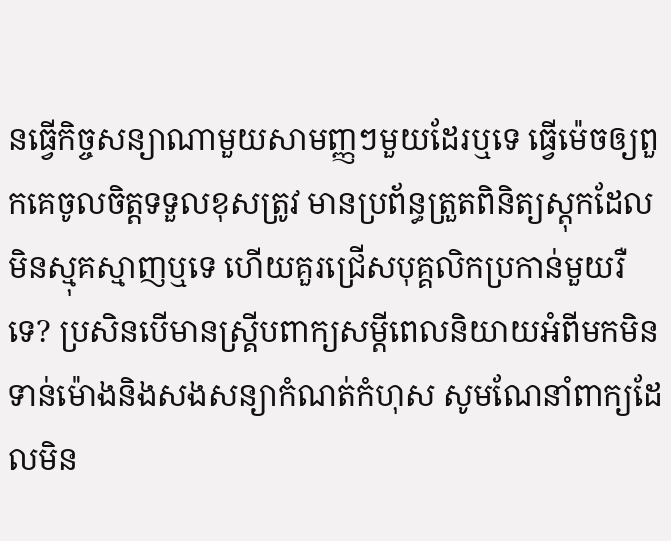នធ្វើកិច្ចសន្យាណាមួយសាមញ្ញៗមួយដែរឬទេ ធ្វើម៉េចឲ្យពួកគេចូលចិត្តទទួលខុសត្រូវ មានប្រព័ន្ធត្រួតពិនិត្យស្តុកដែលមិនស្មុគស្មាញឬទេ ហើយគួរជ្រើសបុគ្គលិកប្រកាន់មួយរឺទេ? ប្រសិនបើមានស្គ្រីបពាក្យសម្ដីពេលនិយាយអំពីមកមិនទាន់ម៉ោងនិងសងសន្យាកំណត់កំហុស សូមណែនាំពាក្យដែលមិន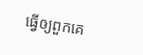ធ្វើឲ្យពួកគេ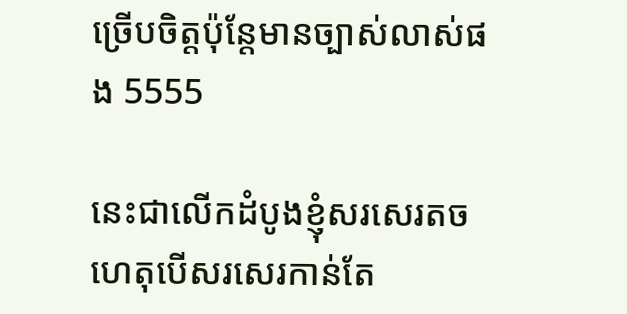ច្រេីបចិត្តប៉ុន្តែមានច្បាស់លាស់ផង 5555

នេះជាលើកដំបូងខ្ញុំសរសេរតចហេតុបើសរសេរកាន់តែ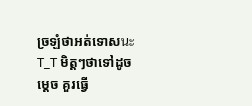ច្រឡំថាអត់ទោសนะ T_T មិត្តៗថាទៅដូចម្តេច គួរធ្វើ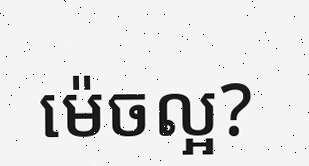ម៉េចល្អ?